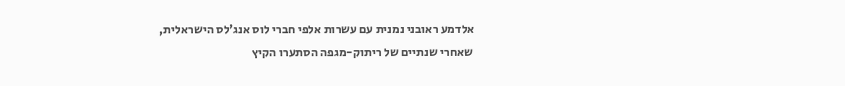אלדמע ראובני נמנית עם עשרות אלפי חברי לוס אנג'לס הישראלית, שאחרי שנתיים של ריתוק-מגפה הסתערו הקיץ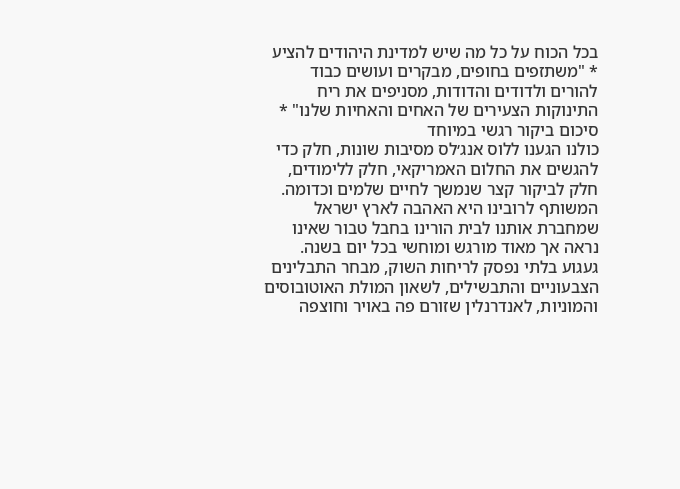בכל הכוח על כל מה שיש למדינת היהודים להציע * "משתזפים בחופים, מבקרים ועושים כבוד להורים ולדודים והדודות, מסניפים את ריח התינוקות הצעירים של האחים והאחיות שלנו" * סיכום ביקור רגשי במיוחד
כולנו הגענו ללוס אנג׳לס מסיבות שונות, חלק כדי להגשים את החלום האמריקאי, חלק ללימודים, חלק לביקור קצר שנמשך לחיים שלמים וכדומה.
המשותף לרובינו היא האהבה לארץ ישראל שמחברת אותנו לבית הורינו בחבל טבור שאינו נראה אך מאוד מורגש ומוחשי בכל יום בשנה.
געגוע בלתי נפסק לריחות השוק, מבחר התבלינים הצבעוניים והתבשילים, לשאון המולת האוטובוסים והמוניות, לאנדרנלין שזורם פה באויר וחוצפה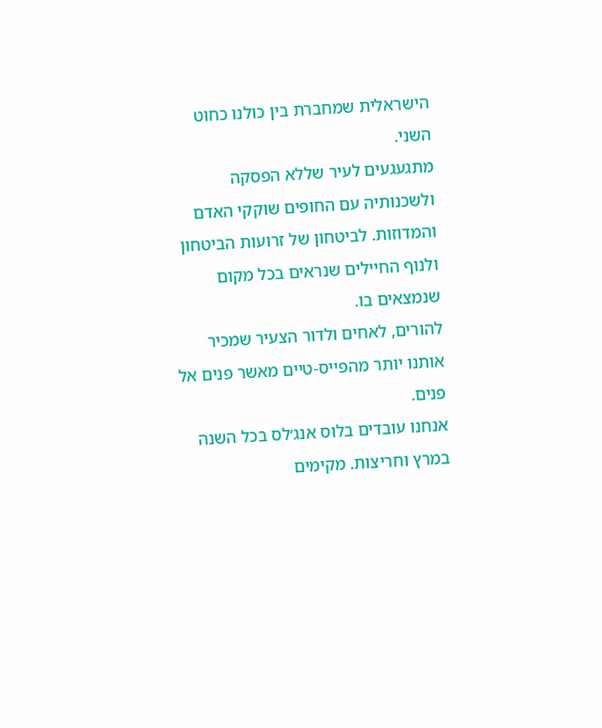הישראלית שמחברת בין כולנו כחוט השני.
מתגעגעים לעיר שללא הפסקה ולשכנותיה עם החופים שוקקי האדם והמדוזות. לביטחון של זרועות הביטחון ולנוף החיילים שנראים בכל מקום שנמצאים בו.
להורים, לאחים ולדור הצעיר שמכיר אותנו יותר מהפייס-טיים מאשר פנים אל פנים.
אנחנו עובדים בלוס אנג׳לס בכל השנה במרץ וחריצות. מקימים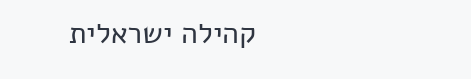קהילה ישראלית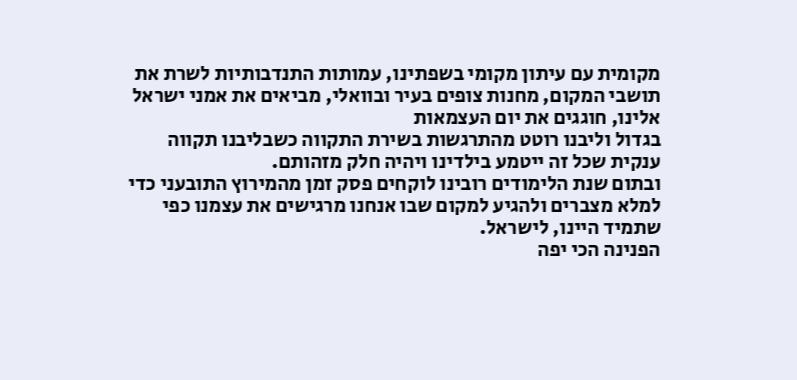מקומית עם עיתון מקומי בשפתינו, עמותות התנדבותיות לשרת את תושבי המקום, מחנות צופים בעיר ובוואלי, מביאים את אמני ישראל אלינו, חוגגים את יום העצמאות
בגדול וליבנו רוטט מהתרגשות בשירת התקווה כשבליבנו תקווה ענקית שכל זה ייטמע בילדינו ויהיה חלק מזהותם.
ובתום שנת הלימודים רובינו לוקחים פסק זמן מהמירוץ התובעני כדי למלא מצברים ולהגיע למקום שבו אנחנו מרגישים את עצמנו כפי שתמיד היינו, לישראל.
הפנינה הכי יפה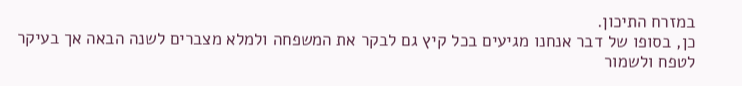במזרח התיכון.
כן, בסופו של דבר אנחנו מגיעים בכל קיץ גם לבקר את המשפחה ולמלא מצברים לשנה הבאה אך בעיקר לטפח ולשמור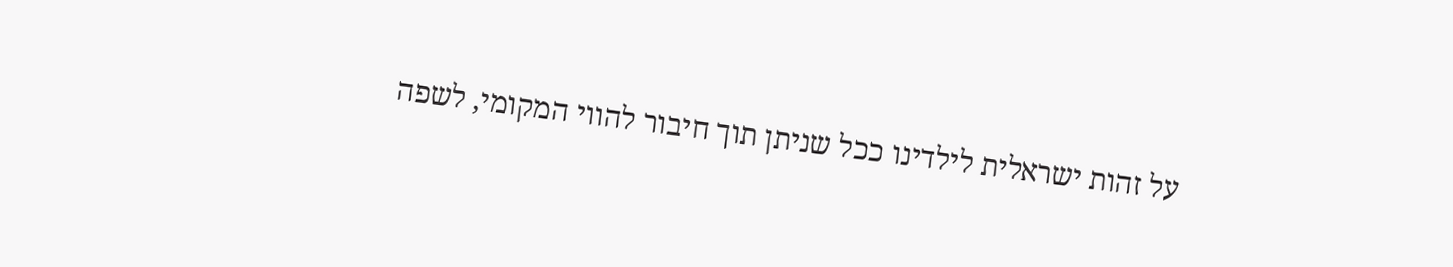על זהות ישראלית לילדינו ככל שניתן תוך חיבור להווי המקומי, לשפה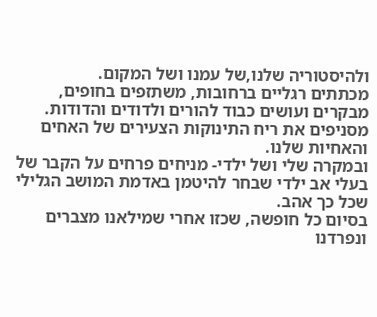ולהיסטוריה שלנו,של עמנו ושל המקום.
מכתתים רגליים ברחובות, משתזפים בחופים, מבקרים ועושים כבוד להורים ולדודים והדודות.
מסניפים את ריח התינוקות הצעירים של האחים והאחיות שלנו.
ובמקרה שלי ושל ילדי- מניחים פרחים על הקבר של בעלי אב ילדי שבחר להיטמן באדמת המושב הגלילי שכל כך אהב.
בסיום כל חופשה, שכזו אחרי שמילאנו מצברים ונפרדנו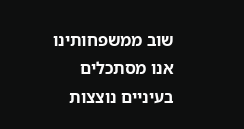שוב ממשפחותינו אנו מסתכלים בעיניים נוצצות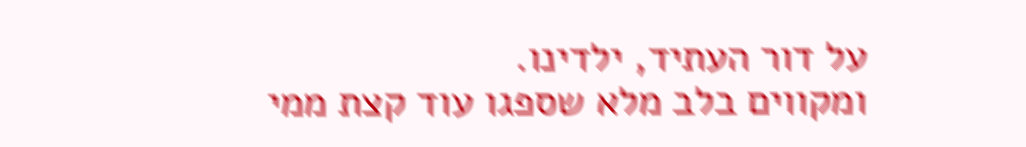על דור העתיד, ילדינו.
ומקווים בלב מלא שספגו עוד קצת ממי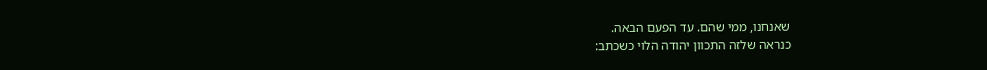שאנחנו, ממי שהם. עד הפעם הבאה.
כנראה שלזה התכוון יהודה הלוי כשכתב: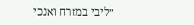״ליבי במזרח ואנכי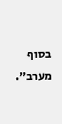בסוף מערב״.